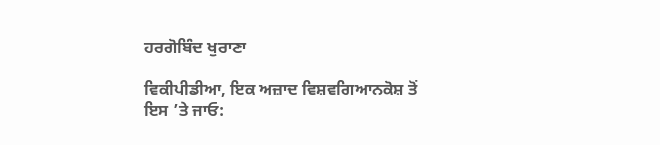ਹਰਗੋਬਿੰਦ ਖੁਰਾਣਾ

ਵਿਕੀਪੀਡੀਆ, ਇਕ ਅਜ਼ਾਦ ਵਿਸ਼ਵਗਿਆਨਕੋਸ਼ ਤੋਂ
ਇਸ ’ਤੇ ਜਾਓ: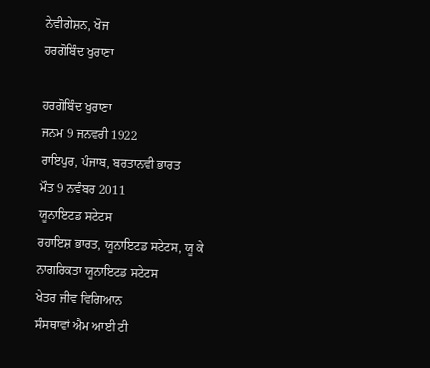ਨੇਵੀਗੇਸ਼ਨ, ਖੋਜ
ਹਰਗੋਬਿੰਦ ਖੁਰਾਣਾ

ਹਰਗੋਬਿੰਦ ਖੁਰਾਣਾ
ਜਨਮ 9 ਜਨਵਰੀ 1922
ਰਾਇਪੁਰ, ਪੰਜਾਬ, ਬਰਤਾਨਵੀ ਭਾਰਤ
ਮੌਤ 9 ਨਵੰਬਰ 2011
ਯੂਨਾਇਟਡ ਸਟੇਟਸ
ਰਹਾਇਸ਼ ਭਾਰਤ, ਯੂਨਾਇਟਡ ਸਟੇਟਸ, ਯੂ ਕੇ
ਨਾਗਰਿਕਤਾ ਯੂਨਾਇਟਡ ਸਟੇਟਸ
ਖੇਤਰ ਜੀਵ ਵਿਗਿਆਨ
ਸੰਸਥਾਵਾਂ ਐਮ ਆਈ ਟੀ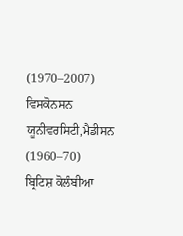(1970–2007)
ਵਿਸਕੋਨਸਨ ਯੂਨੀਵਰਸਿਟੀ,ਮੈਡੀਸਨ (1960–70)
ਬ੍ਰਿਟਿਸ਼ ਕੋਲੰਬੀਆ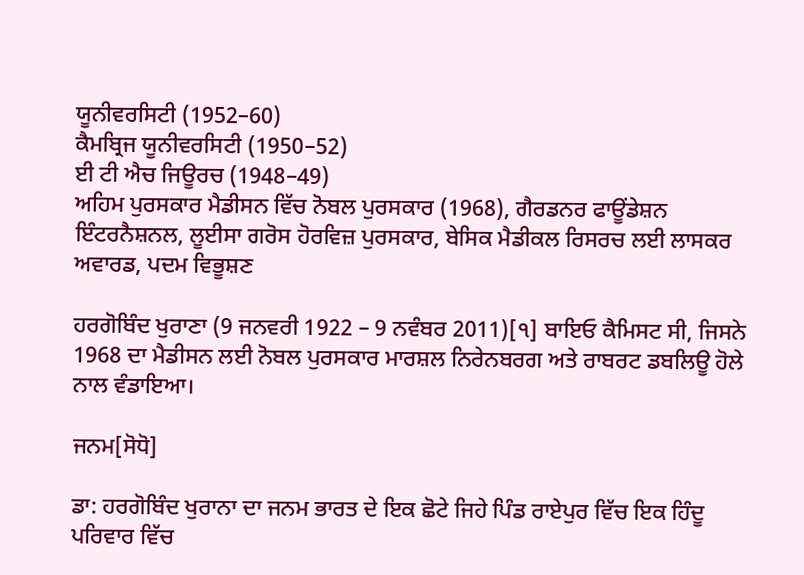ਯੂਨੀਵਰਸਿਟੀ (1952–60)
ਕੈਮਬ੍ਰਿਜ ਯੂਨੀਵਰਸਿਟੀ (1950–52)
ਈ ਟੀ ਐਚ ਜਿਊਰਚ (1948–49)
ਅਹਿਮ ਪੁਰਸਕਾਰ ਮੈਡੀਸਨ ਵਿੱਚ ਨੋਬਲ ਪੁਰਸਕਾਰ (1968), ਗੈਰਡਨਰ ਫਾਊਂਡੇਸ਼ਨ ਇੰਟਰਨੈਸ਼ਨਲ, ਲੂਈਸਾ ਗਰੋਸ ਹੋਰਵਿਜ਼ ਪੁਰਸਕਾਰ, ਬੇਸਿਕ ਮੈਡੀਕਲ ਰਿਸਰਚ ਲਈ ਲਾਸਕਰ ਅਵਾਰਡ, ਪਦਮ ਵਿਭੂਸ਼ਣ

ਹਰਗੋਬਿੰਦ ਖੁਰਾਣਾ (9 ਜਨਵਰੀ 1922 – 9 ਨਵੰਬਰ 2011)[੧] ਬਾਇਓ ਕੈਮਿਸਟ ਸੀ, ਜਿਸਨੇ 1968 ਦਾ ਮੈਡੀਸਨ ਲਈ ਨੋਬਲ ਪੁਰਸਕਾਰ ਮਾਰਸ਼ਲ ਨਿਰੇਨਬਰਗ ਅਤੇ ਰਾਬਰਟ ਡਬਲਿਊ ਹੋਲੇ ਨਾਲ ਵੰਡਾਇਆ।

ਜਨਮ[ਸੋਧੋ]

ਡਾ: ਹਰਗੋਬਿੰਦ ਖੁਰਾਨਾ ਦਾ ਜਨਮ ਭਾਰਤ ਦੇ ਇਕ ਛੋਟੇ ਜਿਹੇ ਪਿੰਡ ਰਾਏਪੁਰ ਵਿੱਚ ਇਕ ਹਿੰਦੂ ਪਰਿਵਾਰ ਵਿੱਚ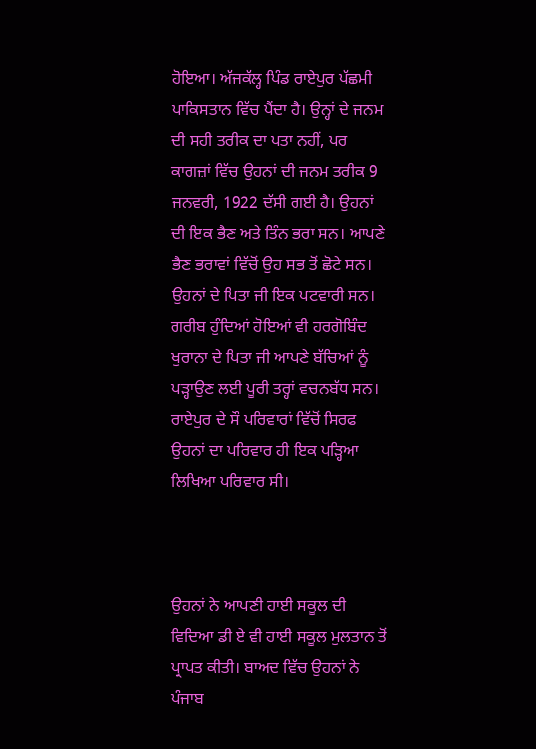ਹੋਇਆ। ਅੱਜਕੱਲ੍ਹ ਪਿੰਡ ਰਾਏਪੁਰ ਪੱਛਮੀ ਪਾਕਿਸਤਾਨ ਵਿੱਚ ਪੈਂਦਾ ਹੈ। ਉਨ੍ਹਾਂ ਦੇ ਜਨਮ ਦੀ ਸਹੀ ਤਰੀਕ ਦਾ ਪਤਾ ਨਹੀਂ, ਪਰ ਕਾਗਜ਼ਾਂ ਵਿੱਚ ਉਹਨਾਂ ਦੀ ਜਨਮ ਤਰੀਕ 9 ਜਨਵਰੀ, 1922 ਦੱਸੀ ਗਈ ਹੈ। ਉਹਨਾਂ ਦੀ ਇਕ ਭੈਣ ਅਤੇ ਤਿੰਨ ਭਰਾ ਸਨ। ਆਪਣੇ ਭੈਣ ਭਰਾਵਾਂ ਵਿੱਚੋਂ ਉਹ ਸਭ ਤੋਂ ਛੋਟੇ ਸਨ। ਉਹਨਾਂ ਦੇ ਪਿਤਾ ਜੀ ਇਕ ਪਟਵਾਰੀ ਸਨ। ਗਰੀਬ ਹੁੰਦਿਆਂ ਹੋਇਆਂ ਵੀ ਹਰਗੋਬਿੰਦ ਖੁਰਾਨਾ ਦੇ ਪਿਤਾ ਜੀ ਆਪਣੇ ਬੱਚਿਆਂ ਨੂੰ ਪੜ੍ਹਾਉਣ ਲਈ ਪੂਰੀ ਤਰ੍ਹਾਂ ਵਚਨਬੱਧ ਸਨ। ਰਾਏਪੁਰ ਦੇ ਸੌ ਪਰਿਵਾਰਾਂ ਵਿੱਚੋਂ ਸਿਰਫ ਉਹਨਾਂ ਦਾ ਪਰਿਵਾਰ ਹੀ ਇਕ ਪੜ੍ਹਿਆ ਲਿਖਿਆ ਪਰਿਵਾਰ ਸੀ।



ਉਹਨਾਂ ਨੇ ਆਪਣੀ ਹਾਈ ਸਕੂਲ ਦੀ ਵਿਦਿਆ ਡੀ ਏ ਵੀ ਹਾਈ ਸਕੂਲ ਮੁਲਤਾਨ ਤੋਂ ਪ੍ਰਾਪਤ ਕੀਤੀ। ਬਾਅਦ ਵਿੱਚ ਉਹਨਾਂ ਨੇ ਪੰਜਾਬ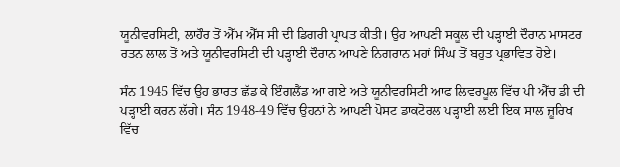ਯੂਨੀਵਰਸਿਟੀ, ਲਾਹੌਰ ਤੋਂ ਐੱਮ ਐੱਸ ਸੀ ਦੀ ਡਿਗਰੀ ਪ੍ਰਾਪਤ ਕੀਤੀ। ਉਹ ਆਪਣੀ ਸਕੂਲ ਦੀ ਪੜ੍ਹਾਈ ਦੌਰਾਨ ਮਾਸਟਰ ਰਤਨ ਲਾਲ ਤੋਂ ਅਤੇ ਯੂਨੀਵਰਸਿਟੀ ਦੀ ਪੜ੍ਹਾਈ ਦੌਰਾਨ ਆਪਣੇ ਨਿਗਰਾਨ ਮਹਾਂ ਸਿੰਘ ਤੋਂ ਬਹੁਤ ਪ੍ਰਭਾਵਿਤ ਹੋਏ।

ਸੰਨ 1945 ਵਿੱਚ ਉਹ ਭਾਰਤ ਛੱਡ ਕੇ ਇੰਗਲੈਂਡ ਆ ਗਏ ਅਤੇ ਯੂਨੀਵਰਸਿਟੀ ਆਫ ਲਿਵਰਪੂਲ ਵਿੱਚ ਪੀ ਐੱਚ ਡੀ ਦੀ ਪੜ੍ਹਾਈ ਕਰਨ ਲੱਗੇ। ਸੰਨ 1948-49 ਵਿੱਚ ਉਹਨਾਂ ਨੇ ਆਪਣੀ ਪੋਸਟ ਡਾਕਟੋਰਲ ਪੜ੍ਹਾਈ ਲਈ ਇਕ ਸਾਲ ਜ਼ੂਰਿਖ ਵਿੱਚ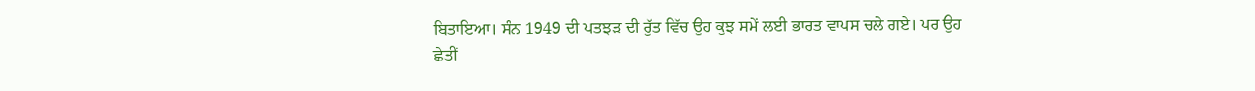ਬਿਤਾਇਆ। ਸੰਨ 1949 ਦੀ ਪਤਝੜ ਦੀ ਰੁੱਤ ਵਿੱਚ ਉਹ ਕੁਝ ਸਮੇਂ ਲਈ ਭਾਰਤ ਵਾਪਸ ਚਲੇ ਗਏ। ਪਰ ਉਹ ਛੇਤੀਂ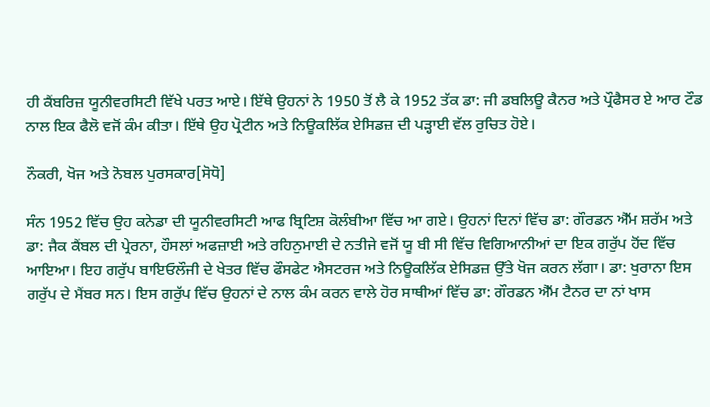ਹੀ ਕੈਂਬਰਿਜ਼ ਯੂਨੀਵਰਸਿਟੀ ਵਿੱਖੇ ਪਰਤ ਆਏ। ਇੱਥੇ ਉਹਨਾਂ ਨੇ 1950 ਤੋਂ ਲੈ ਕੇ 1952 ਤੱਕ ਡਾ: ਜੀ ਡਬਲਿਊ ਕੈਨਰ ਅਤੇ ਪ੍ਰੌਫੈਸਰ ਏ ਆਰ ਟੌਡ ਨਾਲ ਇਕ ਫੈਲੋ ਵਜੋਂ ਕੰਮ ਕੀਤਾ। ਇੱਥੇ ਉਹ ਪ੍ਰੋਟੀਨ ਅਤੇ ਨਿਊਕਲਿੱਕ ਏਸਿਡਜ਼ ਦੀ ਪੜ੍ਹਾਈ ਵੱਲ ਰੁਚਿਤ ਹੋਏ।

ਨੌਕਰੀ, ਖੋਜ ਅਤੇ ਨੋਬਲ ਪੁਰਸਕਾਰ[ਸੋਧੋ]

ਸੰਨ 1952 ਵਿੱਚ ਉਹ ਕਨੇਡਾ ਦੀ ਯੂਨੀਵਰਸਿਟੀ ਆਫ ਬ੍ਰਿਟਿਸ਼ ਕੋਲੰਬੀਆ ਵਿੱਚ ਆ ਗਏ। ਉਹਨਾਂ ਦਿਨਾਂ ਵਿੱਚ ਡਾ: ਗੌਰਡਨ ਐੱਮ ਸ਼ਰੱਮ ਅਤੇ ਡਾ: ਜੈਕ ਕੈਂਬਲ ਦੀ ਪ੍ਰੇਰਨਾ, ਹੌਸਲਾਂ ਅਫਜ਼ਾਈ ਅਤੇ ਰਹਿਨੁਮਾਈ ਦੇ ਨਤੀਜੇ ਵਜੋਂ ਯੂ ਬੀ ਸੀ ਵਿੱਚ ਵਿਗਿਆਨੀਆਂ ਦਾ ਇਕ ਗਰੁੱਪ ਹੋਂਦ ਵਿੱਚ ਆਇਆ। ਇਹ ਗਰੁੱਪ ਬਾਇਓਲੌਜੀ ਦੇ ਖੇਤਰ ਵਿੱਚ ਫੌਸਫੇਟ ਐਸਟਰਜ ਅਤੇ ਨਿਊਕਲਿੱਕ ਏਸਿਡਜ਼ ਉੱਤੇ ਖੋਜ ਕਰਨ ਲੱਗਾ। ਡਾ: ਖੁਰਾਨਾ ਇਸ ਗਰੁੱਪ ਦੇ ਮੈਂਬਰ ਸਨ। ਇਸ ਗਰੁੱਪ ਵਿੱਚ ਉਹਨਾਂ ਦੇ ਨਾਲ ਕੰਮ ਕਰਨ ਵਾਲੇ ਹੋਰ ਸਾਥੀਆਂ ਵਿੱਚ ਡਾ: ਗੌਰਡਨ ਐੱਮ ਟੈਨਰ ਦਾ ਨਾਂ ਖਾਸ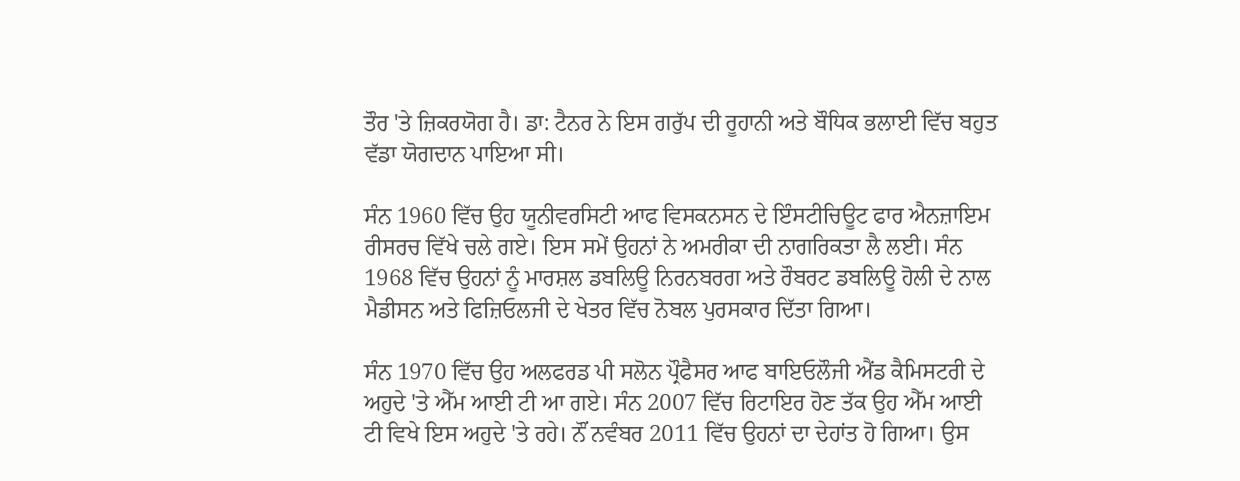ਤੌਰ 'ਤੇ ਜ਼ਿਕਰਯੋਗ ਹੈ। ਡਾ: ਟੈਨਰ ਨੇ ਇਸ ਗਰੁੱਪ ਦੀ ਰੂਹਾਨੀ ਅਤੇ ਬੌਧਿਕ ਭਲਾਈ ਵਿੱਚ ਬਹੁਤ ਵੱਡਾ ਯੋਗਦਾਨ ਪਾਇਆ ਸੀ।

ਸੰਨ 1960 ਵਿੱਚ ਉਹ ਯੂਨੀਵਰਸਿਟੀ ਆਫ ਵਿਸਕਨਸਨ ਦੇ ਇੰਸਟੀਚਿਊਟ ਫਾਰ ਐਨਜ਼ਾਇਮ ਰੀਸਰਚ ਵਿੱਖੇ ਚਲੇ ਗਏ। ਇਸ ਸਮੇਂ ਉਹਨਾਂ ਨੇ ਅਮਰੀਕਾ ਦੀ ਨਾਗਰਿਕਤਾ ਲੈ ਲਈ। ਸੰਨ 1968 ਵਿੱਚ ਉਹਨਾਂ ਨੂੰ ਮਾਰਸ਼ਲ ਡਬਲਿਊ ਨਿਰਨਬਰਗ ਅਤੇ ਰੌਬਰਟ ਡਬਲਿਊ ਹੋਲੀ ਦੇ ਨਾਲ ਮੈਡੀਸਨ ਅਤੇ ਫਿਜ਼ਿਓਲਜੀ ਦੇ ਖੇਤਰ ਵਿੱਚ ਨੋਬਲ ਪੁਰਸਕਾਰ ਦਿੱਤਾ ਗਿਆ।

ਸੰਨ 1970 ਵਿੱਚ ਉਹ ਅਲਫਰਡ ਪੀ ਸਲੋਨ ਪ੍ਰੌਫੈਸਰ ਆਫ ਬਾਇਓਲੌਜੀ ਐਂਡ ਕੈਮਿਸਟਰੀ ਦੇ ਅਹੁਦੇ 'ਤੇ ਐੱਮ ਆਈ ਟੀ ਆ ਗਏ। ਸੰਨ 2007 ਵਿੱਚ ਰਿਟਾਇਰ ਹੋਣ ਤੱਕ ਉਹ ਐੱਮ ਆਈ ਟੀ ਵਿਖੇ ਇਸ ਅਹੁਦੇ 'ਤੇ ਰਹੇ। ਨੌਂ ਨਵੰਬਰ 2011 ਵਿੱਚ ਉਹਨਾਂ ਦਾ ਦੇਹਾਂਤ ਹੋ ਗਿਆ। ਉਸ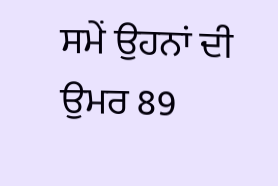ਸਮੇਂ ਉਹਨਾਂ ਦੀ ਉਮਰ 89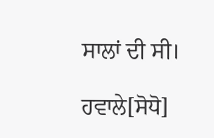ਸਾਲਾਂ ਦੀ ਸੀ।

ਹਵਾਲੇ[ਸੋਧੋ]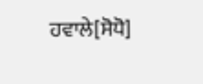ਹਵਾਲੇ[ਸੋਧੋ]